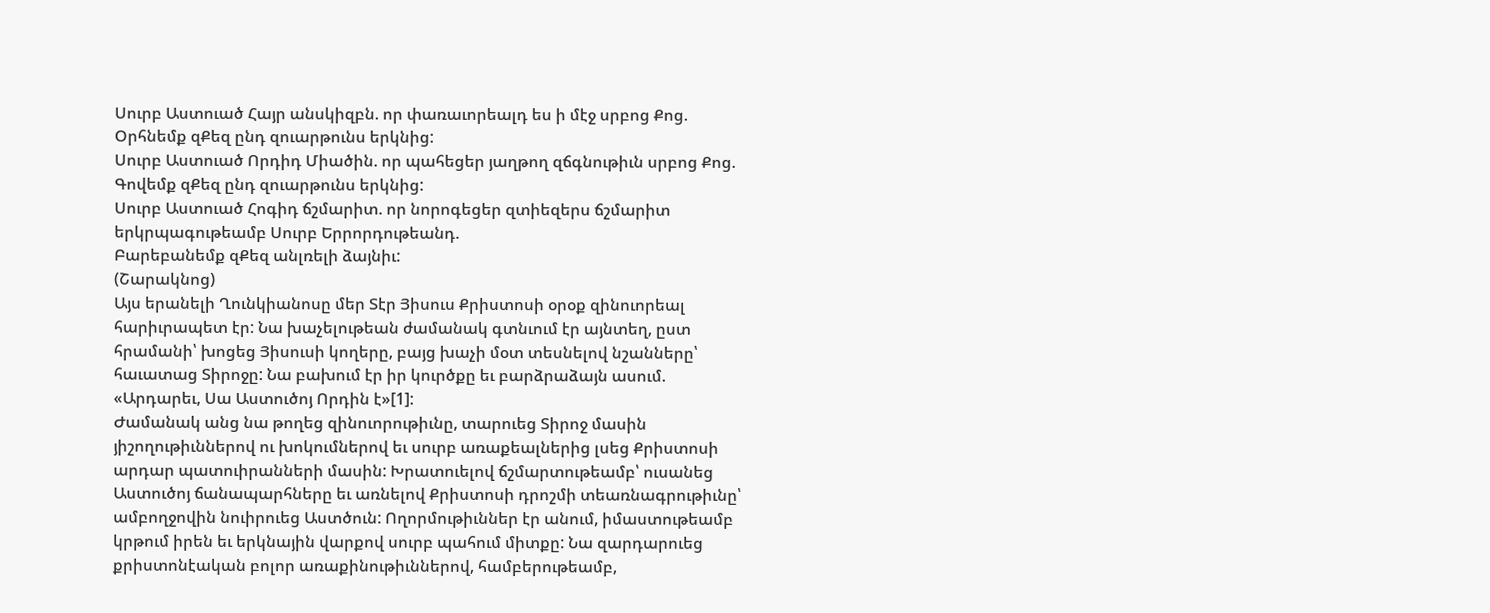Սուրբ Աստուած Հայր անսկիզբն. որ փառաւորեալդ ես ի մէջ սրբոց Քոց.
Օրհնեմք զՔեզ ընդ զուարթունս երկնից:
Սուրբ Աստուած Որդիդ Միածին. որ պահեցեր յաղթող զճգնութիւն սրբոց Քոց.
Գովեմք զՔեզ ընդ զուարթունս երկնից:
Սուրբ Աստուած Հոգիդ ճշմարիտ. որ նորոգեցեր զտիեզերս ճշմարիտ երկրպագութեամբ Սուրբ Երրորդութեանդ.
Բարեբանեմք զՔեզ անլռելի ձայնիւ:
(Շարակնոց)
Այս երանելի Ղունկիանոսը մեր Տէր Յիսուս Քրիստոսի օրօք զինուորեալ հարիւրապետ էր: Նա խաչելութեան ժամանակ գտնւում էր այնտեղ, ըստ հրամանի՝ խոցեց Յիսուսի կողերը, բայց խաչի մօտ տեսնելով նշանները՝ հաւատաց Տիրոջը: Նա բախում էր իր կուրծքը եւ բարձրաձայն ասում. «Արդարեւ, Սա Աստուծոյ Որդին է»[1]:
Ժամանակ անց նա թողեց զինուորութիւնը, տարուեց Տիրոջ մասին յիշողութիւններով ու խոկումներով եւ սուրբ առաքեալներից լսեց Քրիստոսի արդար պատուիրանների մասին: Խրատուելով ճշմարտութեամբ՝ ուսանեց Աստուծոյ ճանապարհները եւ առնելով Քրիստոսի դրոշմի տեառնագրութիւնը՝ ամբողջովին նուիրուեց Աստծուն: Ողորմութիւններ էր անում, իմաստութեամբ կրթում իրեն եւ երկնային վարքով սուրբ պահում միտքը: Նա զարդարուեց քրիստոնէական բոլոր առաքինութիւններով, համբերութեամբ,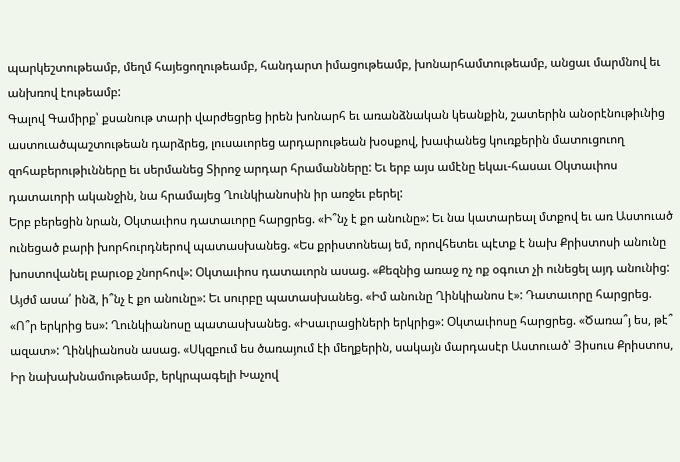պարկեշտութեամբ, մեղմ հայեցողութեամբ, հանդարտ իմացութեամբ, խոնարհամտութեամբ, անցաւ մարմնով եւ անխռով էութեամբ:
Գալով Գամիրք՝ քսանութ տարի վարժեցրեց իրեն խոնարհ եւ առանձնական կեանքին, շատերին անօրէնութիւնից աստուածպաշտութեան դարձրեց, լուսաւորեց արդարութեան խօսքով, խափանեց կուռքերին մատուցուող զոհաբերութիւնները եւ սերմանեց Տիրոջ արդար հրամանները: Եւ երբ այս ամէնը եկաւ-հասաւ Օկտաւիոս դատաւորի ականջին, նա հրամայեց Ղունկիանոսին իր առջեւ բերել:
Երբ բերեցին նրան, Օկտաւիոս դատաւորը հարցրեց. «Ի՞նչ է քո անունը»: Եւ նա կատարեալ մտքով եւ առ Աստուած ունեցած բարի խորհուրդներով պատասխանեց. «Ես քրիստոնեայ եմ, որովհետեւ պէտք է նախ Քրիստոսի անունը խոստովանել բարւօք շնորհով»: Օկտաւիոս դատաւորն ասաց. «Քեզնից առաջ ոչ ոք օգուտ չի ունեցել այդ անունից: Այժմ ասա՛ ինձ, ի՞նչ է քո անունը»: Եւ սուրբը պատասխանեց. «Իմ անունը Ղինկիանոս է»: Դատաւորը հարցրեց. «Ո՞ր երկրից ես»: Ղունկիանոսը պատասխանեց. «Իսաւրացիների երկրից»: Օկտաւիոսը հարցրեց. «Ծառա՞յ ես, թէ՞ ազատ»: Ղինկիանոսն ասաց. «Սկզբում ես ծառայում էի մեղքերին, սակայն մարդասէր Աստուած՝ Յիսուս Քրիստոս, Իր նախախնամութեամբ, երկրպագելի Խաչով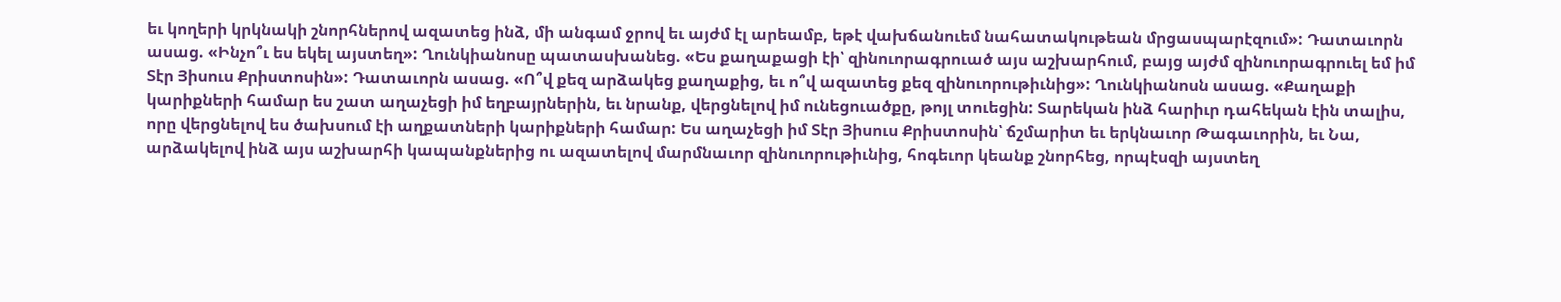եւ կողերի կրկնակի շնորհներով ազատեց ինձ, մի անգամ ջրով եւ այժմ էլ արեամբ, եթէ վախճանուեմ նահատակութեան մրցասպարէզում»: Դատաւորն ասաց. «Ինչո՞ւ ես եկել այստեղ»: Ղունկիանոսը պատասխանեց. «Ես քաղաքացի էի՝ զինուորագրուած այս աշխարհում, բայց այժմ զինուորագրուել եմ իմ Տէր Յիսուս Քրիստոսին»: Դատաւորն ասաց. «Ո՞վ քեզ արձակեց քաղաքից, եւ ո՞վ ազատեց քեզ զինուորութիւնից»: Ղունկիանոսն ասաց. «Քաղաքի կարիքների համար ես շատ աղաչեցի իմ եղբայրներին, եւ նրանք, վերցնելով իմ ունեցուածքը, թոյլ տուեցին: Տարեկան ինձ հարիւր դահեկան էին տալիս, որը վերցնելով ես ծախսում էի աղքատների կարիքների համար: Ես աղաչեցի իմ Տէր Յիսուս Քրիստոսին՝ ճշմարիտ եւ երկնաւոր Թագաւորին, եւ Նա, արձակելով ինձ այս աշխարհի կապանքներից ու ազատելով մարմնաւոր զինուորութիւնից, հոգեւոր կեանք շնորհեց, որպէսզի այստեղ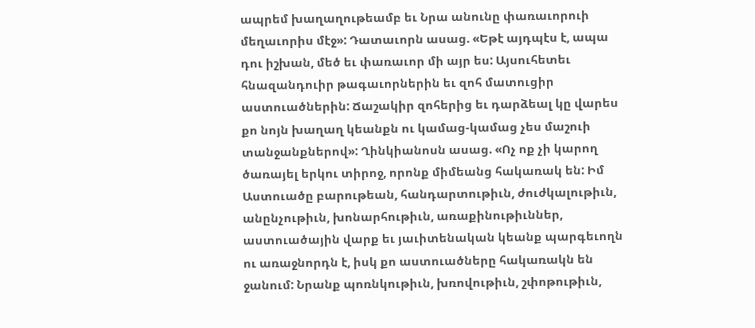ապրեմ խաղաղութեամբ եւ Նրա անունը փառաւորուի մեղաւորիս մէջ»: Դատաւորն ասաց. «Եթէ այդպէս է, ապա դու իշխան, մեծ եւ փառաւոր մի այր ես: Այսուհետեւ հնազանդուիր թագաւորներին եւ զոհ մատուցիր աստուածներին: Ճաշակիր զոհերից եւ դարձեալ կը վարես քո նոյն խաղաղ կեանքն ու կամաց-կամաց չես մաշուի տանջանքներով»: Ղինկիանոսն ասաց. «Ոչ ոք չի կարող ծառայել երկու տիրոջ, որոնք միմեանց հակառակ են: Իմ Աստուածը բարութեան, հանդարտութիւն, ժուժկալութիւն, անընչութիւն, խոնարհութիւն, առաքինութիւններ, աստուածային վարք եւ յաւիտենական կեանք պարգեւողն ու առաջնորդն է, իսկ քո աստուածները հակառակն են ջանում: Նրանք պոռնկութիւն, խռովութիւն, շփոթութիւն,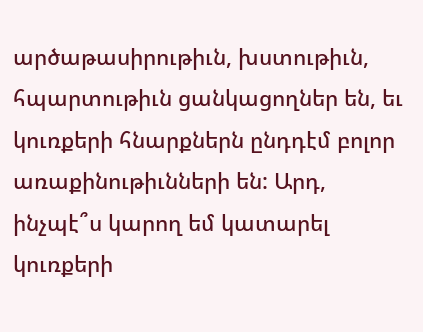արծաթասիրութիւն, խստութիւն, հպարտութիւն ցանկացողներ են, եւ կուռքերի հնարքներն ընդդէմ բոլոր առաքինութիւնների են: Արդ, ինչպէ՞ս կարող եմ կատարել կուռքերի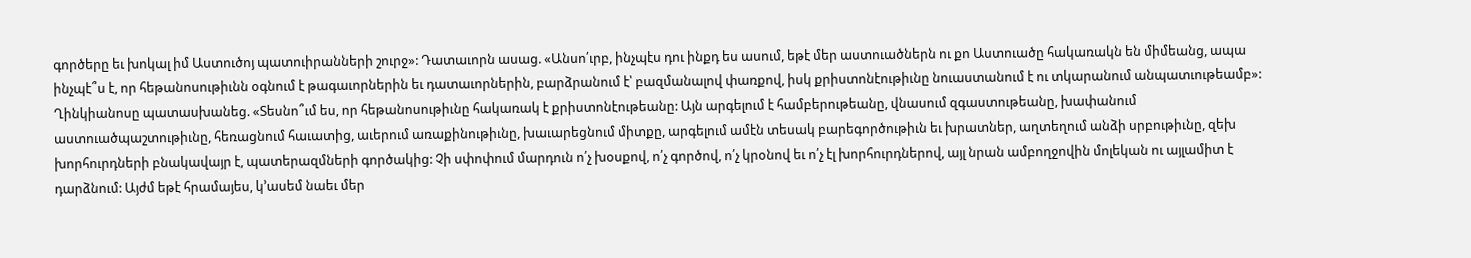գործերը եւ խոկալ իմ Աստուծոյ պատուիրանների շուրջ»: Դատաւորն ասաց. «Անսո՛ւրբ, ինչպէս դու ինքդ ես ասում, եթէ մեր աստուածներն ու քո Աստուածը հակառակն են միմեանց, ապա ինչպէ՞ս է, որ հեթանոսութիւնն օգնում է թագաւորներին եւ դատաւորներին, բարձրանում է՝ բազմանալով փառքով, իսկ քրիստոնէութիւնը նուաստանում է ու տկարանում անպատւութեամբ»: Ղինկիանոսը պատասխանեց. «Տեսնո՞ւմ ես, որ հեթանոսութիւնը հակառակ է քրիստոնէութեանը: Այն արգելում է համբերութեանը, վնասում զգաստութեանը, խափանում աստուածպաշտութիւնը, հեռացնում հաւատից, աւերում առաքինութիւնը, խաւարեցնում միտքը, արգելում ամէն տեսակ բարեգործութիւն եւ խրատներ, աղտեղում անձի սրբութիւնը, զեխ խորհուրդների բնակավայր է, պատերազմների գործակից: Չի սփոփում մարդուն ո՛չ խօսքով, ո՛չ գործով, ո՛չ կրօնով եւ ո՛չ էլ խորհուրդներով, այլ նրան ամբողջովին մոլեկան ու այլամիտ է դարձնում: Այժմ եթէ հրամայես, կ՚ասեմ նաեւ մեր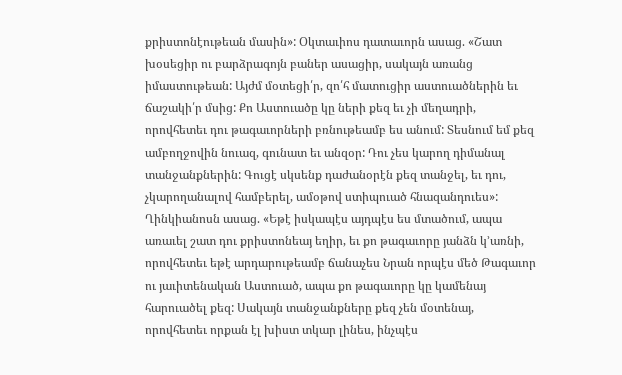քրիստոնէութեան մասին»: Օկտաւիոս դատաւորն ասաց. «Շատ խօսեցիր ու բարձրագոյն բաներ ասացիր, սակայն առանց իմաստութեան: Այժմ մօտեցի՛ր, զո՛հ մատուցիր աստուածներին եւ ճաշակի՛ր մսից: Քո Աստուածը կը ների քեզ եւ չի մեղադրի, որովհետեւ դու թագաւորների բռնութեամբ ես անում: Տեսնում եմ քեզ ամբողջովին նուազ, գունատ եւ անզօր: Դու չես կարող դիմանալ տանջանքներին: Գուցէ սկսենք դաժանօրէն քեզ տանջել, եւ դու, չկարողանալով համբերել, ամօթով ստիպուած հնազանդուես»: Ղինկիանոսն ասաց. «Եթէ իսկապէս այդպէս ես մտածում, ապա առաւել շատ դու քրիստոնեայ եղիր, եւ քո թագաւորը յանձն կ՚առնի, որովհետեւ եթէ արդարութեամբ ճանաչես Նրան որպէս մեծ Թագաւոր ու յաւիտենական Աստուած, ապա քո թագաւորը կը կամենայ հարուածել քեզ: Սակայն տանջանքները քեզ չեն մօտենայ, որովհետեւ որքան էլ խիստ տկար լինես, ինչպէս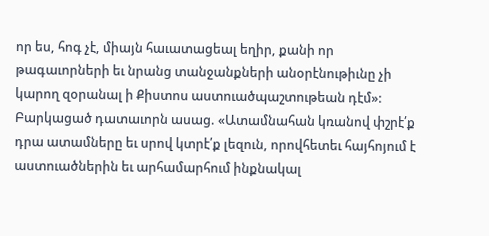որ ես, հոգ չէ, միայն հաւատացեալ եղիր, քանի որ թագաւորների եւ նրանց տանջանքների անօրէնութիւնը չի կարող զօրանալ ի Քիստոս աստուածպաշտութեան դէմ»: Բարկացած դատաւորն ասաց. «Ատամնահան կռանով փշրէ՛ք դրա ատամները եւ սրով կտրէ՛ք լեզուն, որովհետեւ հայհոյում է աստուածներին եւ արհամարհում ինքնակալ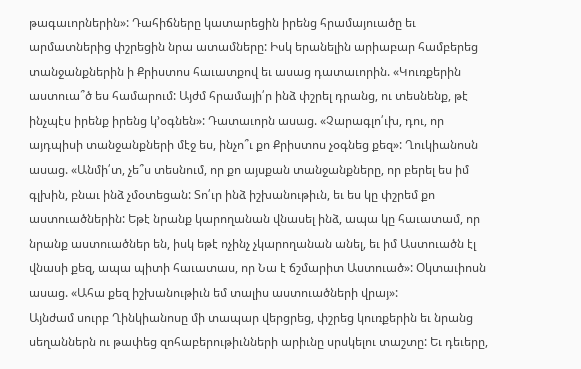թագաւորներին»: Դահիճները կատարեցին իրենց հրամայուածը եւ արմատներից փշրեցին նրա ատամները: Իսկ երանելին արիաբար համբերեց տանջանքներին ի Քրիստոս հաւատքով եւ ասաց դատաւորին. «Կուռքերին աստուա՞ծ ես համարում: Այժմ հրամայի՛ր ինձ փշրել դրանց, ու տեսնենք, թէ ինչպէս իրենք իրենց կ՚օգնեն»: Դատաւորն ասաց. «Չարագլո՛ւխ, դու, որ այդպիսի տանջանքների մէջ ես, ինչո՞ւ քո Քրիստոս չօգնեց քեզ»: Ղուկիանոսն ասաց. «Անմի՛տ, չե՞ս տեսնում, որ քո այսքան տանջանքները, որ բերել ես իմ գլխին, բնաւ ինձ չմօտեցան: Տո՛ւր ինձ իշխանութիւն, եւ ես կը փշրեմ քո աստուածներին: Եթէ նրանք կարողանան վնասել ինձ, ապա կը հաւատամ, որ նրանք աստուածներ են, իսկ եթէ ոչինչ չկարողանան անել, եւ իմ Աստուածն էլ վնասի քեզ, ապա պիտի հաւատաս, որ Նա է ճշմարիտ Աստուած»: Օկտաւիոսն ասաց. «Ահա քեզ իշխանութիւն եմ տալիս աստուածների վրայ»:
Այնժամ սուրբ Ղինկիանոսը մի տապար վերցրեց, փշրեց կուռքերին եւ նրանց սեղաններն ու թափեց զոհաբերութիւնների արիւնը սրսկելու տաշտը: Եւ դեւերը,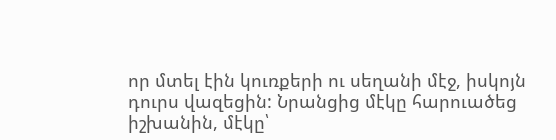որ մտել էին կուռքերի ու սեղանի մէջ, իսկոյն դուրս վազեցին: Նրանցից մէկը հարուածեց իշխանին, մէկը՝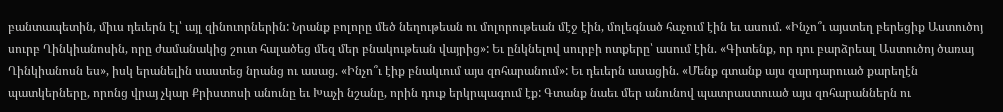բանտապետին, միւս դեւերն էլ՝ այլ զինուորներին: Նրանք բոլորը մեծ նեղութեան ու մոլորութեան մէջ էին, մոլեգնած հաչում էին եւ ասում. «Ինչո՞ւ այստեղ բերեցիք Աստուծոյ սուրբ Ղինկիանոսին, որը ժամանակից շուտ հալածեց մեզ մեր բնակութեան վայրից»: Եւ ընկնելով սուրբի ոտքերը՝ ասում էին. «Գիտենք, որ դու բարձրեալ Աստուծոյ ծառայ Ղինկիանոսն ես», իսկ երանելին սաստեց նրանց ու ասաց. «Ինչո՞ւ էիք բնակւում այս զոհարանում»: Եւ դեւերն ասացին. «Մենք գտանք այս զարդարուած քարեղէն պատկերները, որոնց վրայ չկար Քրիստոսի անունը եւ Խաչի նշանը, որին դուք երկրպագում էք: Գտանք նաեւ մեր անունով պատրաստուած այս զոհարաններն ու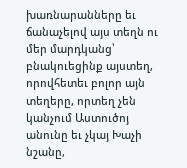խառնարանները եւ ճանաչելով այս տեղն ու մեր մարդկանց՝ բնակուեցինք այստեղ, որովհետեւ բոլոր այն տեղերը, որտեղ չեն կանչում Աստուծոյ անունը եւ չկայ Խաչի նշանը,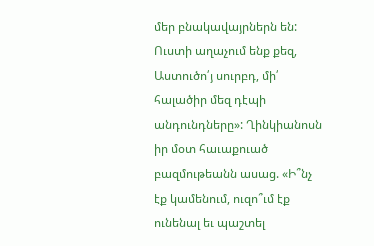մեր բնակավայրներն են: Ուստի աղաչում ենք քեզ, Աստուծո՛յ սուրբդ, մի՛ հալածիր մեզ դէպի անդունդները»: Ղինկիանոսն իր մօտ հաւաքուած բազմութեանն ասաց. «Ի՞նչ էք կամենում, ուզո՞ւմ էք ունենալ եւ պաշտել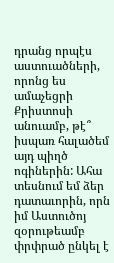դրանց որպէս աստուածների, որոնց ես ամաչեցրի Քրիստոսի անուամբ, թէ՞ իսպառ հալածեմ այդ պիղծ ոգիներին: Ահա տեսնում եմ ձեր դատաւորին, որն իմ Աստուծոյ զօրութեամբ փրփրած ընկել է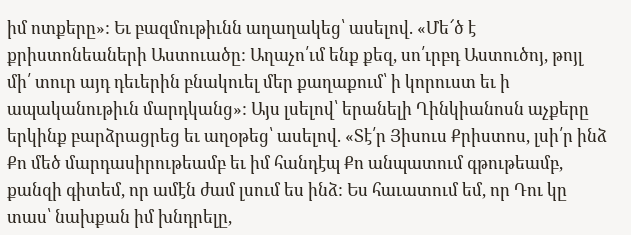իմ ոտքերը»: Եւ բազմութիւնն աղաղակեց՝ ասելով. «Մե՜ծ է քրիստոնեաների Աստուածը: Աղաչո՛ւմ ենք քեզ, սո՛ւրբդ Աստուծոյ, թոյլ մի՛ տուր այդ դեւերին բնակուել մեր քաղաքում՝ ի կորուստ եւ ի ապականութիւն մարդկանց»: Այս լսելով՝ երանելի Ղինկիանոսն աչքերը երկինք բարձրացրեց եւ աղօթեց՝ ասելով. «Տէ՛ր Յիսուս Քրիստոս, լսի՛ր ինձ Քո մեծ մարդասիրութեամբ եւ իմ հանդէպ Քո անպատում գթութեամբ, քանզի գիտեմ, որ ամէն ժամ լսում ես ինձ: Ես հաւատում եմ, որ Դու կը տաս՝ նախքան իմ խնդրելը,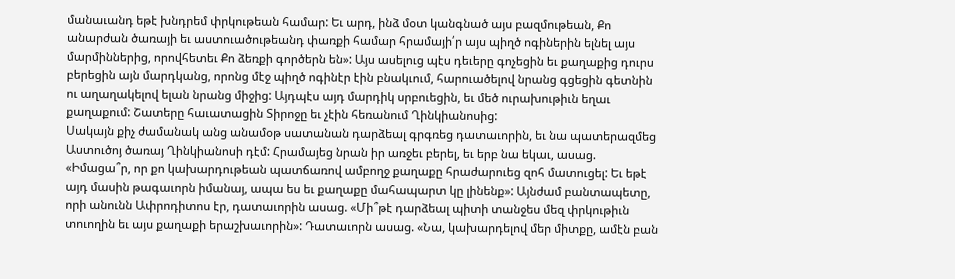մանաւանդ եթէ խնդրեմ փրկութեան համար: Եւ արդ, ինձ մօտ կանգնած այս բազմութեան, Քո անարժան ծառայի եւ աստուածութեանդ փառքի համար հրամայի՛ր այս պիղծ ոգիներին ելնել այս մարմիններից, որովհետեւ Քո ձեռքի գործերն են»: Այս ասելուց պէս դեւերը գոչեցին եւ քաղաքից դուրս բերեցին այն մարդկանց, որոնց մէջ պիղծ ոգինէր էին բնակւում, հարուածելով նրանց գցեցին գետնին ու աղաղակելով ելան նրանց միջից: Այդպէս այդ մարդիկ սրբուեցին, եւ մեծ ուրախութիւն եղաւ քաղաքում: Շատերը հաւատացին Տիրոջը եւ չէին հեռանում Ղինկիանոսից:
Սակայն քիչ ժամանակ անց անամօթ սատանան դարձեալ գրգռեց դատաւորին, եւ նա պատերազմեց Աստուծոյ ծառայ Ղինկիանոսի դէմ: Հրամայեց նրան իր առջեւ բերել, եւ երբ նա եկաւ, ասաց. «Իմացա՞ր, որ քո կախարդութեան պատճառով ամբողջ քաղաքը հրաժարուեց զոհ մատուցել: Եւ եթէ այդ մասին թագաւորն իմանայ, ապա ես եւ քաղաքը մահապարտ կը լինենք»: Այնժամ բանտապետը, որի անունն Ափրոդիտոս էր, դատաւորին ասաց. «Մի՞թէ դարձեալ պիտի տանջես մեզ փրկութիւն տուողին եւ այս քաղաքի երաշխաւորին»: Դատաւորն ասաց. «Նա, կախարդելով մեր միտքը, ամէն բան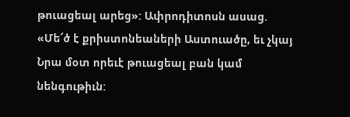թուացեալ արեց»: Ափրոդիտոսն ասաց. «Մե՜ծ է քրիստոնեաների Աստուածը, եւ չկայ Նրա մօտ որեւէ թուացեալ բան կամ նենգութիւն: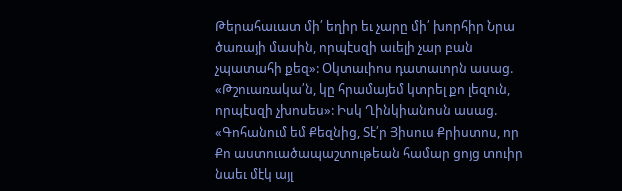Թերահաւատ մի՛ եղիր եւ չարը մի՛ խորհիր Նրա ծառայի մասին, որպէսզի աւելի չար բան չպատահի քեզ»: Օկտաւիոս դատաւորն ասաց. «Թշուառակա՛ն, կը հրամայեմ կտրել քո լեզուն, որպէսզի չխոսես»: Իսկ Ղինկիանոսն ասաց. «Գոհանում եմ Քեզնից, Տէ՛ր Յիսուս Քրիստոս, որ Քո աստուածապաշտութեան համար ցոյց տուիր նաեւ մէկ այլ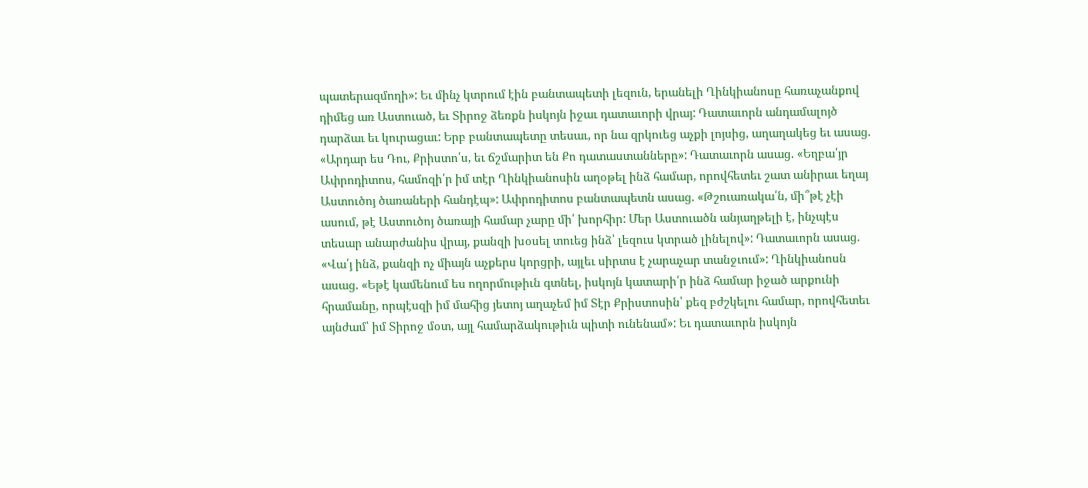պատերազմողի»: Եւ մինչ կտրում էին բանտապետի լեզուն, երանելի Ղինկիանոսը հառաչանքով դիմեց առ Աստուած, եւ Տիրոջ ձեռքն իսկոյն իջաւ դատաւորի վրայ: Դատաւորն անդամալոյծ դարձաւ եւ կուրացաւ: Երբ բանտապետը տեսաւ, որ նա զրկուեց աչքի լոյսից, աղաղակեց եւ ասաց. «Արդար ես Դու, Քրիստո՛ս, եւ ճշմարիտ են Քո դատաստանները»: Դատաւորն ասաց. «Եղբա՛յր Ափրոդիտոս, համոզի՛ր իմ տէր Ղինկիանոսին աղօթել ինձ համար, որովհետեւ շատ անիրաւ եղայ Աստուծոյ ծառաների հանդէպ»: Ափրոդիտոս բանտապետն ասաց. «Թշուառակա՛ն, մի՞թէ չէի ասում, թէ Աստուծոյ ծառայի համար չարը մի՛ խորհիր: Մեր Աստուածն անյաղթելի է, ինչպէս տեսար անարժանիս վրայ, քանզի խօսել տուեց ինձ՝ լեզուս կտրած լինելով»: Դատաւորն ասաց. «Վա՛յ ինձ, քանզի ոչ միայն աչքերս կորցրի, այլեւ սիրտս է չարաչար տանջւում»: Ղինկիանոսն ասաց. «Եթէ կամենում ես ողորմութիւն գտնել, իսկոյն կատարի՛ր ինձ համար իջած արքունի հրամանը, որպէսզի իմ մահից յետոյ աղաչեմ իմ Տէր Քրիստոսին՝ քեզ բժշկելու համար, որովհետեւ այնժամ՝ իմ Տիրոջ մօտ, այլ համարձակութիւն պիտի ունենամ»: Եւ դատաւորն իսկոյն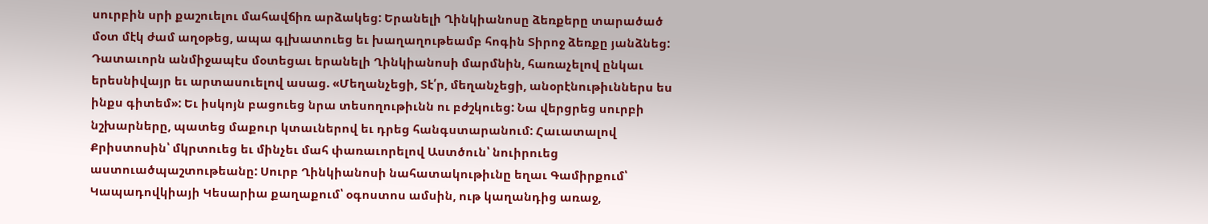սուրբին սրի քաշուելու մահավճիռ արձակեց: Երանելի Ղինկիանոսը ձեռքերը տարածած մօտ մէկ ժամ աղօթեց, ապա գլխատուեց եւ խաղաղութեամբ հոգին Տիրոջ ձեռքը յանձնեց:
Դատաւորն անմիջապէս մօտեցաւ երանելի Ղինկիանոսի մարմնին, հառաչելով ընկաւ երեսնիվայր եւ արտասուելով ասաց. «Մեղանչեցի, Տէ՛ր, մեղանչեցի, անօրէնութիւններս ես ինքս գիտեմ»: Եւ իսկոյն բացուեց նրա տեսողութիւնն ու բժշկուեց: Նա վերցրեց սուրբի նշխարները, պատեց մաքուր կտաւներով եւ դրեց հանգստարանում: Հաւատալով Քրիստոսին՝ մկրտուեց եւ մինչեւ մահ փառաւորելով Աստծուն՝ նուիրուեց աստուածպաշտութեանը: Սուրբ Ղինկիանոսի նահատակութիւնը եղաւ Գամիրքում՝ Կապադովկիայի Կեսարիա քաղաքում՝ օգոստոս ամսին, ութ կաղանդից առաջ,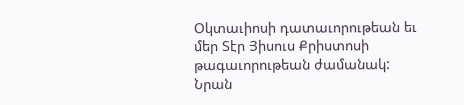Օկտաւիոսի դատաւորութեան եւ մեր Տէր Յիսուս Քրիստոսի թագաւորութեան ժամանակ: Նրան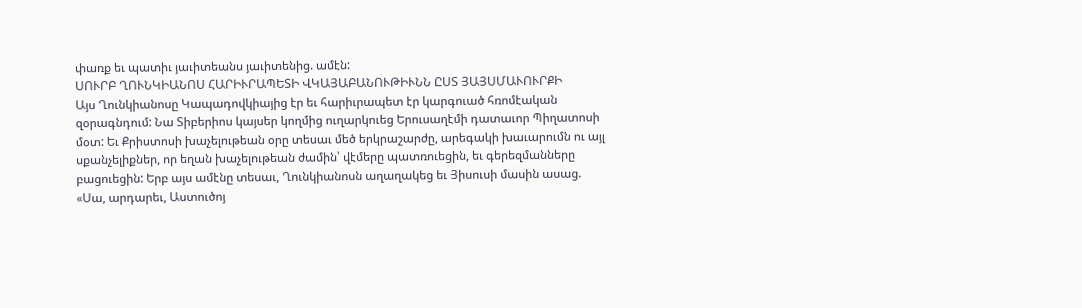փառք եւ պատիւ յաւիտեանս յաւիտենից. ամէն:
ՍՈՒՐԲ ՂՈՒՆԿԻԱՆՈՍ ՀԱՐԻՒՐԱՊԵՏԻ ՎԿԱՅԱԲԱՆՈՒԹԻՒՆՆ ԸՍՏ ՅԱՅՍՄԱՒՈՒՐՔԻ
Այս Ղունկիանոսը Կապադովկիայից էր եւ հարիւրապետ էր կարգուած հռոմէական զօրագնդում: Նա Տիբերիոս կայսեր կողմից ուղարկուեց Երուսաղէմի դատաւոր Պիղատոսի մօտ: Եւ Քրիստոսի խաչելութեան օրը տեսաւ մեծ երկրաշարժը, արեգակի խաւարումն ու այլ սքանչելիքներ, որ եղան խաչելութեան ժամին՝ վէմերը պատռուեցին, եւ գերեզմանները բացուեցին: Երբ այս ամէնը տեսաւ, Ղունկիանոսն աղաղակեց եւ Յիսուսի մասին ասաց. «Սա, արդարեւ, Աստուծոյ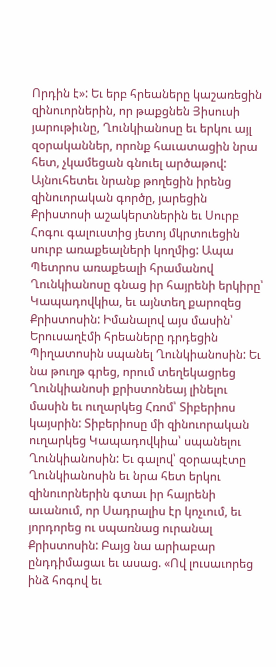Որդին է»: Եւ երբ հրեաները կաշառեցին զինուորներին, որ թաքցնեն Յիսուսի յարութիւնը, Ղունկիանոսը եւ երկու այլ զօրականներ, որոնք հաւատացին նրա հետ, չկամեցան գնուել արծաթով: Այնուհետեւ նրանք թողեցին իրենց զինուորական գործը, յարեցին Քրիստոսի աշակերտներին եւ Սուրբ Հոգու գալուստից յետոյ մկրտուեցին սուրբ առաքեալների կողմից: Ապա Պետրոս առաքեալի հրամանով Ղունկիանոսը գնաց իր հայրենի երկիրը՝ Կապադովկիա, եւ այնտեղ քարոզեց Քրիստոսին: Իմանալով այս մասին՝ Երուսաղէմի հրեաները դրդեցին Պիղատոսին սպանել Ղունկիանոսին: Եւ նա թուղթ գրեց, որում տեղեկացրեց Ղունկիանոսի քրիստոնեայ լինելու մասին եւ ուղարկեց Հռոմ՝ Տիբերիոս կայսրին: Տիբերիոսը մի զինուորական ուղարկեց Կապադովկիա՝ սպանելու Ղունկիանոսին: Եւ գալով՝ զօրապէտը Ղունկիանոսին եւ նրա հետ երկու զինուորներին գտաւ իր հայրենի աւանում, որ Սադրալիս էր կոչւում, եւ յորդորեց ու սպառնաց ուրանալ Քրիստոսին: Բայց նա արիաբար ընդդիմացաւ եւ ասաց. «Ով լուսաւորեց ինձ հոգով եւ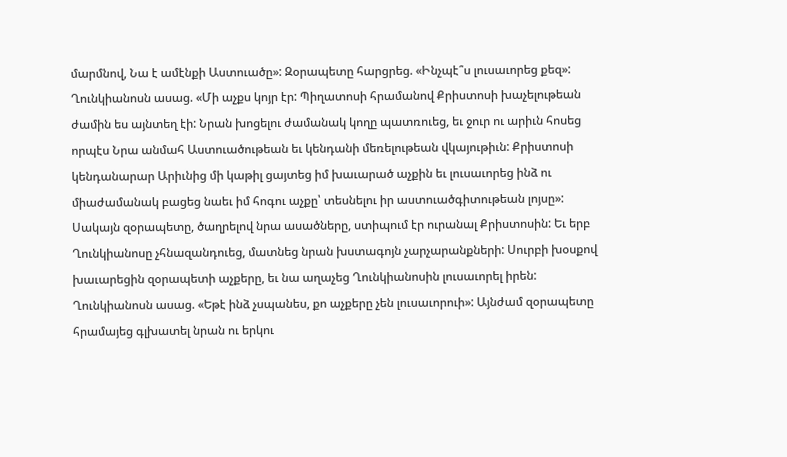մարմնով, Նա է ամէնքի Աստուածը»: Զօրապետը հարցրեց. «Ինչպէ՞ս լուսաւորեց քեզ»: Ղունկիանոսն ասաց. «Մի աչքս կոյր էր: Պիղատոսի հրամանով Քրիստոսի խաչելութեան ժամին ես այնտեղ էի: Նրան խոցելու ժամանակ կողը պատռուեց, եւ ջուր ու արիւն հոսեց որպէս Նրա անմահ Աստուածութեան եւ կենդանի մեռելութեան վկայութիւն: Քրիստոսի կենդանարար Արիւնից մի կաթիլ ցայտեց իմ խաւարած աչքին եւ լուսաւորեց ինձ ու միաժամանակ բացեց նաեւ իմ հոգու աչքը՝ տեսնելու իր աստուածգիտութեան լոյսը»: Սակայն զօրապետը, ծաղրելով նրա ասածները, ստիպում էր ուրանալ Քրիստոսին: Եւ երբ Ղունկիանոսը չհնազանդուեց, մատնեց նրան խստագոյն չարչարանքների: Սուրբի խօսքով խաւարեցին զօրապետի աչքերը, եւ նա աղաչեց Ղունկիանոսին լուսաւորել իրեն: Ղունկիանոսն ասաց. «Եթէ ինձ չսպանես, քո աչքերը չեն լուսաւորուի»: Այնժամ զօրապետը հրամայեց գլխատել նրան ու երկու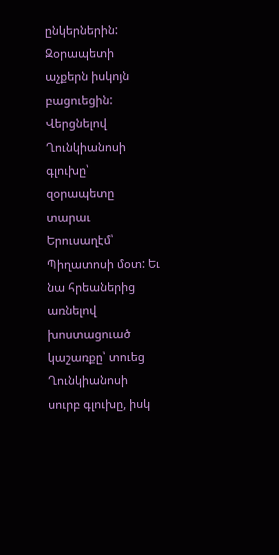ընկերներին: Զօրապետի աչքերն իսկոյն բացուեցին: Վերցնելով Ղունկիանոսի գլուխը՝ զօրապետը տարաւ Երուսաղէմ՝ Պիղատոսի մօտ: Եւ նա հրեաներից առնելով խոստացուած կաշառքը՝ տուեց Ղունկիանոսի սուրբ գլուխը, իսկ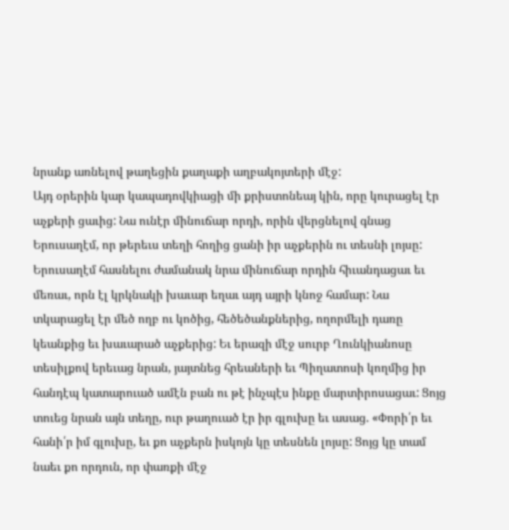նրանք առնելով թաղեցին քաղաքի աղբակոյտերի մէջ:
Այդ օրերին կար կապադովկիացի մի քրիստոնեայ կին, որը կուրացել էր աչքերի ցաւից: Նա ունէր մինուճար որդի, որին վերցնելով գնաց Երուսաղէմ, որ թերեւս տեղի հողից ցանի իր աչքերին ու տեսնի լոյսը: Երուսաղէմ հասնելու ժամանակ նրա մինուճար որդին հիւանդացաւ եւ մեռաւ, որն էլ կրկնակի խաւար եղաւ այդ այրի կնոջ համար: Նա տկարացել էր մեծ ողբ ու կոծից, հեծեծանքներից, ողորմելի դառը կեանքից եւ խաւարած աչքերից: Եւ երազի մէջ սուրբ Ղունկիանոսը տեսիլքով երեւաց նրան, յայտնեց հրեաների եւ Պիղատոսի կողմից իր հանդէպ կատարուած ամէն բան ու թէ ինչպէս ինքը մարտիրոսացաւ: Ցոյց տուեց նրան այն տեղը, ուր թաղուած էր իր գլուխը եւ ասաց. «Փորի՛ր եւ հանի՛ր իմ գլուխը, եւ քո աչքերն իսկոյն կը տեսնեն լոյսը: Ցոյց կը տամ նաեւ քո որդուն, որ փառքի մէջ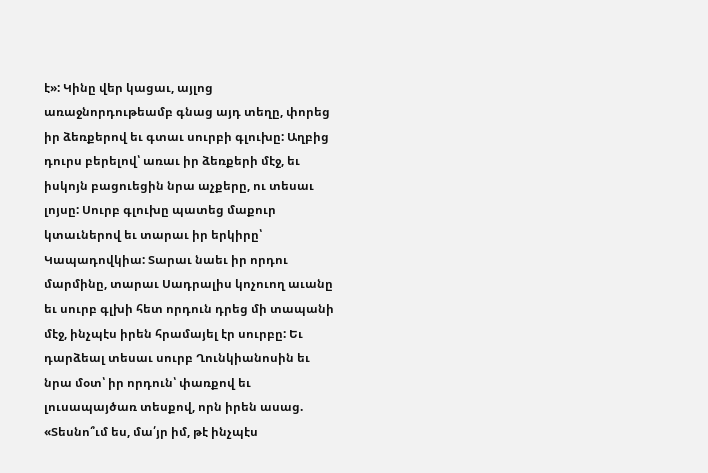է»: Կինը վեր կացաւ, այլոց առաջնորդութեամբ գնաց այդ տեղը, փորեց իր ձեռքերով եւ գտաւ սուրբի գլուխը: Աղբից դուրս բերելով՝ առաւ իր ձեռքերի մէջ, եւ իսկոյն բացուեցին նրա աչքերը, ու տեսաւ լոյսը: Սուրբ գլուխը պատեց մաքուր կտաւներով եւ տարաւ իր երկիրը՝ Կապադովկիա: Տարաւ նաեւ իր որդու մարմինը, տարաւ Սադրալիս կոչուող աւանը եւ սուրբ գլխի հետ որդուն դրեց մի տապանի մէջ, ինչպէս իրեն հրամայել էր սուրբը: Եւ դարձեալ տեսաւ սուրբ Ղունկիանոսին եւ նրա մօտ՝ իր որդուն՝ փառքով եւ լուսապայծառ տեսքով, որն իրեն ասաց. «Տեսնո՞ւմ ես, մա՛յր իմ, թէ ինչպէս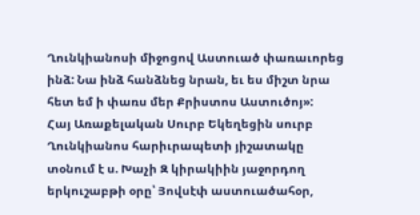Ղունկիանոսի միջոցով Աստուած փառաւորեց ինձ: Նա ինձ հանձնեց նրան, եւ ես միշտ նրա հետ եմ ի փառս մեր Քրիստոս Աստուծոյ»:
Հայ Առաքելական Սուրբ Եկեղեցին սուրբ Ղունկիանոս հարիւրապետի յիշատակը տօնում է ս. Խաչի Զ կիրակիին յաջորդող երկուշաբթի օրը՝ Յովսէփ աստուածահօր,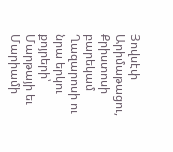Յովսէփ Արիմաթացու, Քրիստոսի բարեկամ Ղազարոսի ու նրա երկու քոյրերի՝ Մարթայի եւ Մարիամի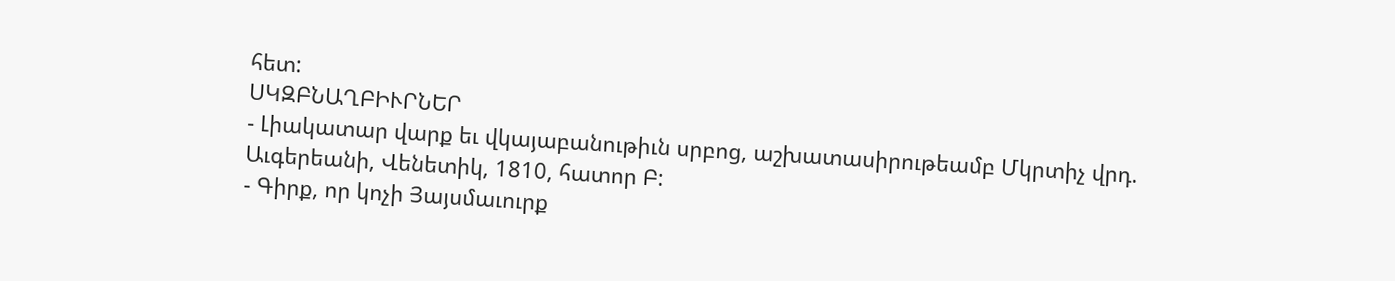հետ:
ՍԿԶԲՆԱՂԲԻՒՐՆԵՐ
- Լիակատար վարք եւ վկայաբանութիւն սրբոց, աշխատասիրութեամբ Մկրտիչ վրդ. Աւգերեանի, Վենետիկ, 1810, հատոր Բ:
- Գիրք, որ կոչի Յայսմաւուրք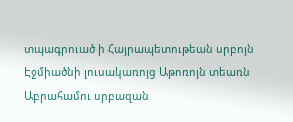տպագրուած ի Հայրապետութեան սրբոյն Էջմիածնի լուսակառոյց Աթոռոյն տեառն Աբրահամու սրբազան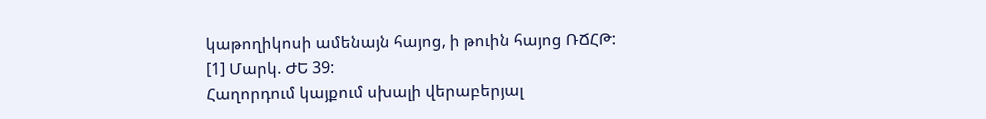կաթողիկոսի ամենայն հայոց, ի թուին հայոց ՌՃՀԹ:
[1] Մարկ. ԺԵ 39:
Հաղորդում կայքում սխալի վերաբերյալ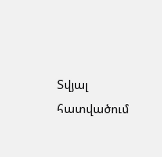Տվյալ հատվածում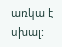առկա է սխալ: